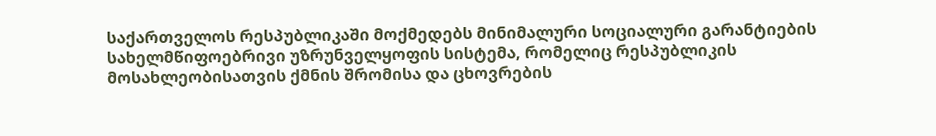საქართველოს რესპუბლიკაში მოქმედებს მინიმალური სოციალური გარანტიების სახელმწიფოებრივი უზრუნველყოფის სისტემა, რომელიც რესპუბლიკის მოსახლეობისათვის ქმნის შრომისა და ცხოვრების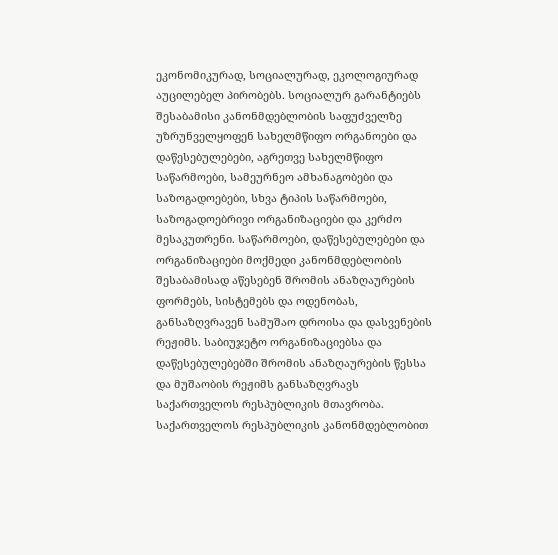ეკონომიკურად, სოციალურად, ეკოლოგიურად აუცილებელ პირობებს. სოციალურ გარანტიებს შესაბამისი კანონმდებლობის საფუძველზე უზრუნველყოფენ სახელმწიფო ორგანოები და დაწესებულებები, აგრეთვე სახელმწიფო საწარმოები, სამეურნეო ამხანაგობები და საზოგადოებები, სხვა ტიპის საწარმოები, საზოგადოებრივი ორგანიზაციები და კერძო მესაკუთრენი. საწარმოები, დაწესებულებები და ორგანიზაციები მოქმედი კანონმდებლობის შესაბამისად აწესებენ შრომის ანაზღაურების ფორმებს, სისტემებს და ოდენობას, განსაზღვრავენ სამუშაო დროისა და დასვენების რეჟიმს. საბიუჯეტო ორგანიზაციებსა და დაწესებულებებში შრომის ანაზღაურების წესსა და მუშაობის რეჟიმს განსაზღვრავს საქართველოს რესპუბლიკის მთავრობა. საქართველოს რესპუბლიკის კანონმდებლობით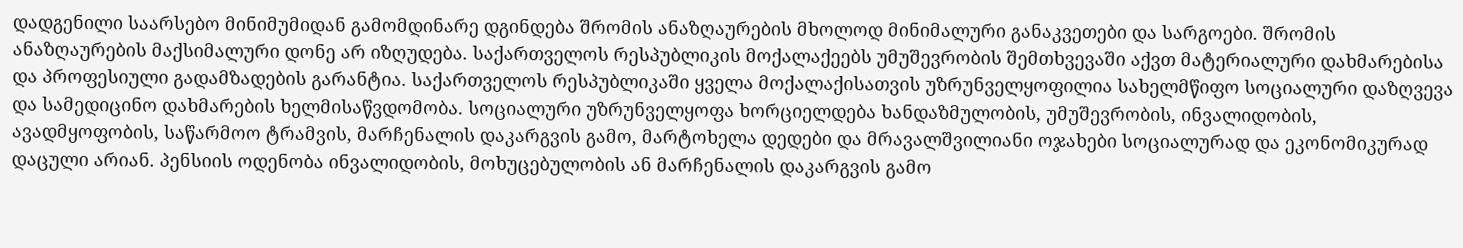დადგენილი საარსებო მინიმუმიდან გამომდინარე დგინდება შრომის ანაზღაურების მხოლოდ მინიმალური განაკვეთები და სარგოები. შრომის ანაზღაურების მაქსიმალური დონე არ იზღუდება. საქართველოს რესპუბლიკის მოქალაქეებს უმუშევრობის შემთხვევაში აქვთ მატერიალური დახმარებისა და პროფესიული გადამზადების გარანტია. საქართველოს რესპუბლიკაში ყველა მოქალაქისათვის უზრუნველყოფილია სახელმწიფო სოციალური დაზღვევა და სამედიცინო დახმარების ხელმისაწვდომობა. სოციალური უზრუნველყოფა ხორციელდება ხანდაზმულობის, უმუშევრობის, ინვალიდობის, ავადმყოფობის, საწარმოო ტრამვის, მარჩენალის დაკარგვის გამო, მარტოხელა დედები და მრავალშვილიანი ოჯახები სოციალურად და ეკონომიკურად დაცული არიან. პენსიის ოდენობა ინვალიდობის, მოხუცებულობის ან მარჩენალის დაკარგვის გამო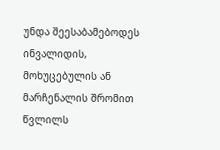უნდა შეესაბამებოდეს ინვალიდის, მოხუცებულის ან მარჩენალის შრომით წვლილს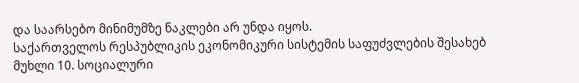და საარსებო მინიმუმზე ნაკლები არ უნდა იყოს.
საქართველოს რესპუბლიკის ეკონომიკური სისტემის საფუძვლების შესახებ
მუხლი 10. სოციალური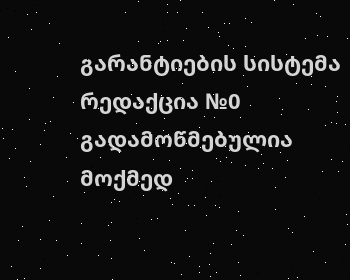გარანტიების სისტემა
რედაქცია №0 გადამოწმებულია მოქმედ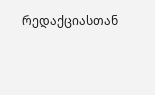რედაქციასთან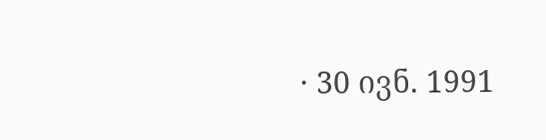· 30 ივნ. 1991